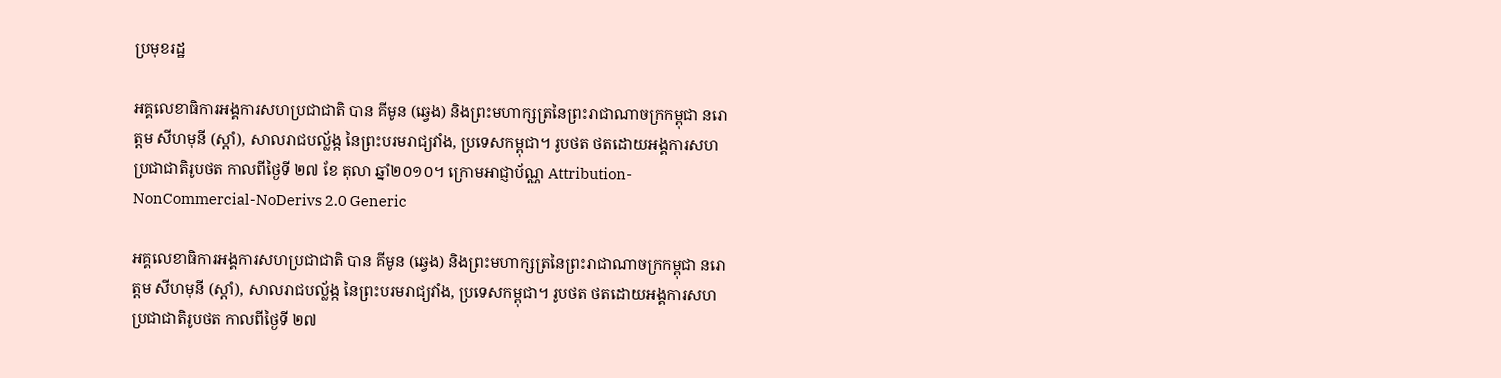ប្រមុខរដ្ឋ

អគ្គលេខាធិការអង្គការសហប្រជាជាតិ បាន គីមូន (ឆ្វេង) និងព្រះមហាក្សត្រនៃព្រះរាជាណាចក្រកម្ពុជា នរោត្តម សីហមុនី (ស្តាំ), សាលរាជបល្ល័ង្ក នៃព្រះបរមរាជ្យវាំង, ប្រទេសកម្ពុជា។ រូបថត ថតដោយអង្គការសហប្រជាជាតិរូបថត កាលពីថ្ងៃទី ២៧ ខែ តុលា ឆ្នាំ២០១០។ ក្រោមអាជ្ញាប័ណ្ណ Attribution-NonCommercial-NoDerivs 2.0 Generic

អគ្គលេខាធិការអង្គការសហប្រជាជាតិ បាន គីមូន (ឆ្វេង) និងព្រះមហាក្សត្រនៃព្រះរាជាណាចក្រកម្ពុជា នរោត្តម សីហមុនី (ស្តាំ), សាលរាជបល្ល័ង្ក នៃព្រះបរមរាជ្យវាំង, ប្រទេសកម្ពុជា។ រូបថត ថតដោយអង្គការសហប្រជាជាតិរូបថត កាលពីថ្ងៃទី ២៧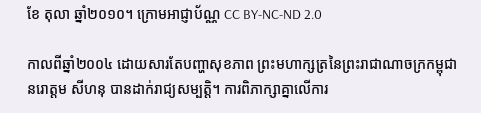ខែ តុលា ឆ្នាំ២០១០។ ក្រោមអាជ្ញាប័ណ្ណ CC BY-NC-ND 2.0

កាលពីឆ្នាំ២០០៤ ដោយសារតែបញ្ហាសុខភាព ព្រះមហាក្សត្រនៃព្រះរាជាណាចក្រកម្ពុជា នរោត្តម សីហនុ បានដាក់រាជ្យសម្បត្តិ។ ការពិភាក្សាគ្នាលើការ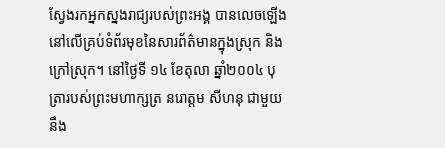ស្វែងរកអ្នកស្នងរាជ្យរបស់ព្រះអង្គ បានលេចឡើងនៅលើគ្រប់ទំព័រមុខនៃសារព័ត៌មានក្នុងស្រុក និងក្រៅស្រុក។ នៅថ្ងៃទី ១៤ ខែតុលា ឆ្នាំ២០០៤ បុត្រារបស់ព្រះមហាក្សត្រ នរោត្តម សីហនុ ជាមួយនឹង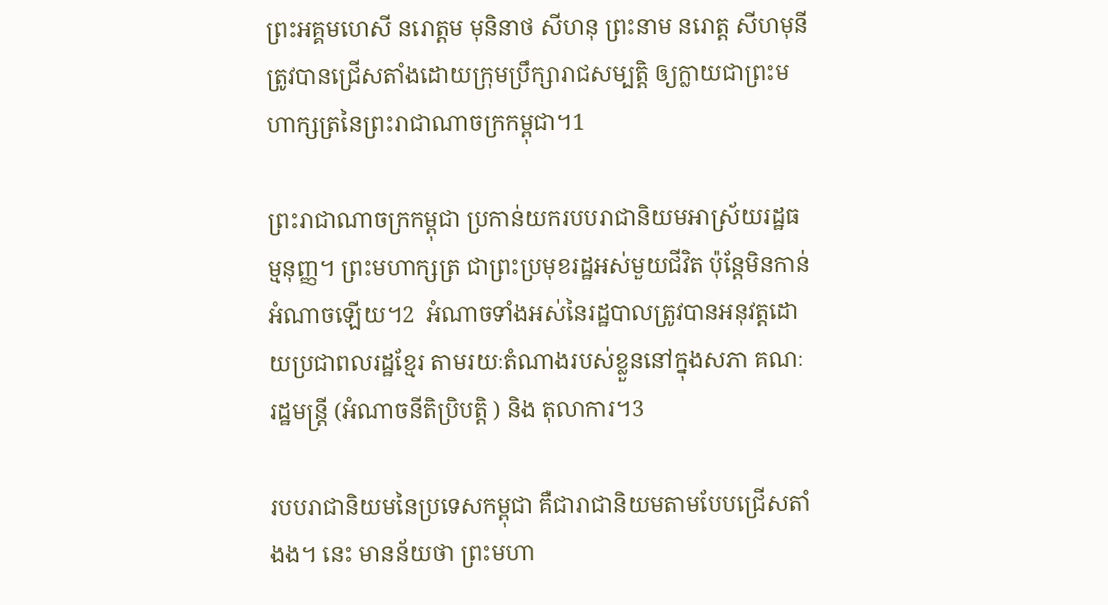ព្រះអគ្គមហេសី នរោត្តម មុនិនាថ សីហនុ ព្រះនាម នរោត្ត សីហមុនី ត្រូវបានជ្រើសតាំងដោយក្រុមប្រឹក្សារាជសម្បត្តិ ឲ្យក្លាយជាព្រះមហាក្សត្រនៃព្រះរាជាណាចក្រកម្ពុជា។1

ព្រះរាជាណាចក្រកម្ពុជា ប្រកាន់យករបបរាជានិយមអាស្រ័យរដ្ឋធម្មនុញ្ញ។ ព្រះមហាក្សត្រ ជាព្រះប្រមុខរដ្ឋអស់មួយជីវិត ប៉ុន្តែមិនកាន់អំណាចឡើយ។2  អំណាចទាំងអស់នៃរដ្ឋបាលត្រូវបានអនុវត្តដោយប្រជាពលរដ្ឋខ្មែរ តាមរយៈតំណាងរបស់ខ្លួននៅក្នុងសភា គណៈ រដ្ឋមន្ត្រី (អំណាចនីតិប្រិបត្តិ ) និង តុលាការ។3

របបរាជានិយមនៃប្រទេសកម្ពុជា គឺជារាជានិយមតាមបែបជ្រើសតាំងង។ នេះ មានន័យថា ព្រះមហា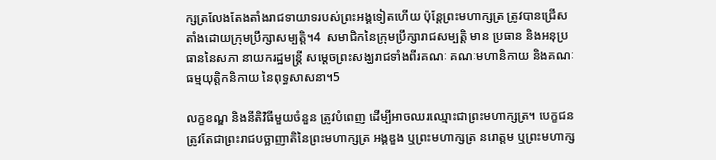ក្សត្រលែងតែងតាំងរាជទាយាទរបស់ព្រះអង្គទៀតហើយ ប៉ុន្តែព្រះមហាក្សត្រ ត្រូវបានជ្រើសតាំងដោយក្រុមប្រឹក្សាសម្បត្តិ។4  សមាជិកនៃក្រុមប្រឹក្សារាជសម្បត្តិ មាន ប្រធាន និងអនុប្រធាននៃសភា នាយករដ្ឋមន្ត្រី សម្តេចព្រះសង្ឃរាជទាំងពីរគណៈ គណៈមហានិកាយ និងគណៈធម្មយុត្តិកនិកាយ នៃពុទ្ធសាសនា។5

លក្ខខណ្ឌ និងនីតិវិធីមួយចំនួន ត្រូវបំពេញ ដើម្បីអាចឈរឈ្មោះជាព្រះមហាក្សត្រ។ បេក្ខជន ត្រូវតែជាព្រះរាជបច្ឆាញាតិនៃព្រះមហាក្សត្រ អង្គឌួង ឬព្រះមហាក្សត្រ នរោត្តម ឬព្រះមហាក្ស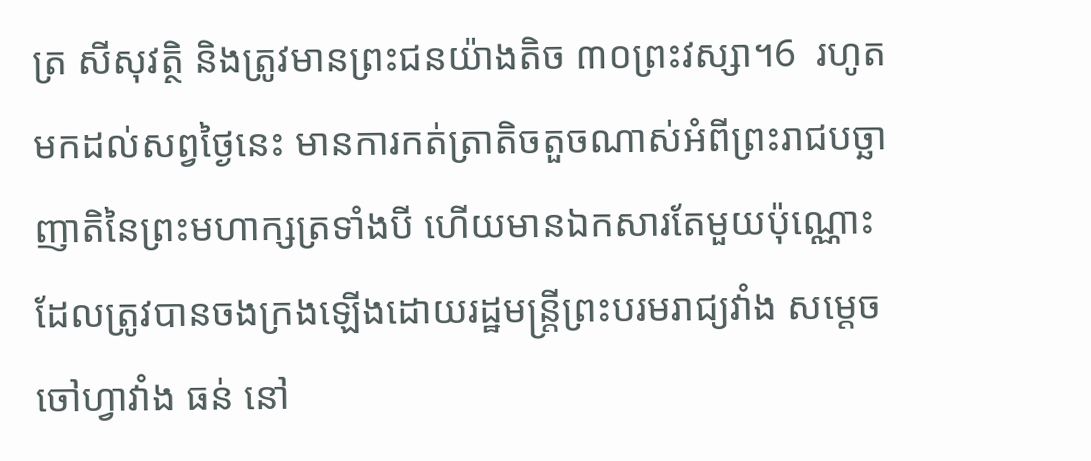ត្រ សីសុវត្ថិ និងត្រូវមានព្រះជនយ៉ាងតិច ៣០ព្រះវស្សា។6  រហូតមកដល់សព្វថ្ងៃនេះ មានការកត់ត្រាតិចតួចណាស់អំពីព្រះរាជបច្ឆាញាតិនៃព្រះមហាក្សត្រទាំងបី ហើយមានឯកសារតែមួយប៉ុណ្ណោះដែលត្រូវបានចងក្រងឡើងដោយរដ្ឋមន្ត្រីព្រះបរមរាជ្យវាំង សម្តេចចៅហ្វាវាំង ធន់ នៅ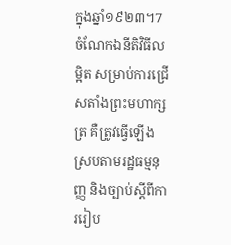ក្នុងឆ្នាំ១៩២៣។7  ចំណែកឯនីតិវិធីលម្អិត សម្រាប់ការជ្រើសតាំងព្រះមហាក្សត្រ គឺត្រូវធ្វើឡើងស្របតាមរដ្ឋធម្មនុញ្ញ និងច្បាប់ស្តីពីការរៀប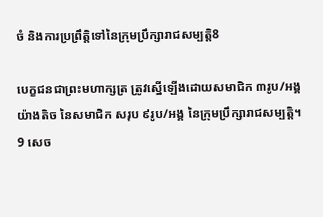ចំ និងការប្រព្រឹត្តិទៅនៃក្រុមប្រឹក្សារាជសម្បត្តិ8

បេក្ខជនជាព្រះមហាក្សត្រ ត្រូវស្នើឡើងដោយសមាជិក ៣រូប/អង្គយ៉ាងតិច នៃសមាជិក សរុប ៩រូប/អង្គ នៃក្រុមប្រឹក្សារាជសម្បត្តិ។9 សេច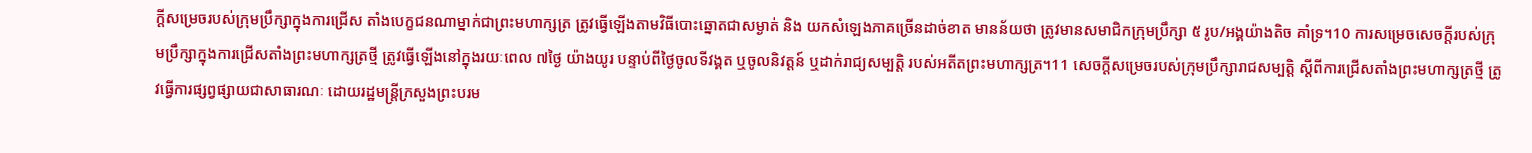ក្តីសម្រេចរបស់ក្រុមប្រឹក្សាក្នុងការជ្រើស តាំងបេក្ខជនណាម្នាក់ជាព្រះមហាក្សត្រ ត្រូវធ្វើឡើងតាមវិធីបោះឆ្នោតជាសម្ងាត់ និង យកសំឡេងភាគច្រើនដាច់ខាត មានន័យថា ត្រូវមានសមាជិកក្រុមប្រឹក្សា ៥ រូប/អង្គយ៉ាងតិច គាំទ្រ។10 ការសម្រេចសេចក្តីរបស់ក្រុមប្រឹក្សាក្នុងការជ្រើសតាំងព្រះមហាក្សត្រថ្មី ត្រូវធ្វើឡើងនៅក្នុងរយៈពេល ៧ថ្ងៃ យ៉ាងយូរ បន្ទាប់ពីថ្ងៃចូលទីវង្គត ឬចូលនិវត្តន៍ ឬដាក់រាជ្យសម្បត្តិ របស់អតីតព្រះមហាក្សត្រ។11 សេចក្តីសម្រេចរបស់ក្រុមប្រឹក្សារាជសម្បត្តិ ស្តីពីការជ្រើសតាំងព្រះមហាក្សត្រថ្មី ត្រូវធ្វើការផ្សព្វផ្សាយជាសាធារណៈ ដោយរដ្ឋមន្ត្រីក្រសួងព្រះបរម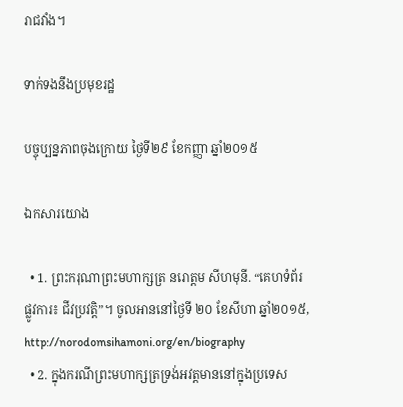រាជវាំង។

ទាក់ទងនឹងប្រមុខរដ្ឋ

បច្ចុប្បន្នភាពចុងក្រោយ ថ្ងៃទី២៩ ខែកញ្ញា ឆ្នាំ២០១៥

ឯកសារយោង

  • 1. ព្រះករុណាព្រះមហាក្សត្រ នរោត្តម សីហមុនី. “គេហទំព័រផ្លូវការ៖ ជីវប្រវត្តិ”។ ចូលអាននៅថ្ងៃទី ២០ ខែសីហា ឆ្នាំ២០១៥, http://norodomsihamoni.org/en/biography
  • 2. ក្នុងករណីព្រះមហាក្សត្រទ្រង់អវត្តមាននៅក្នុងប្រទេស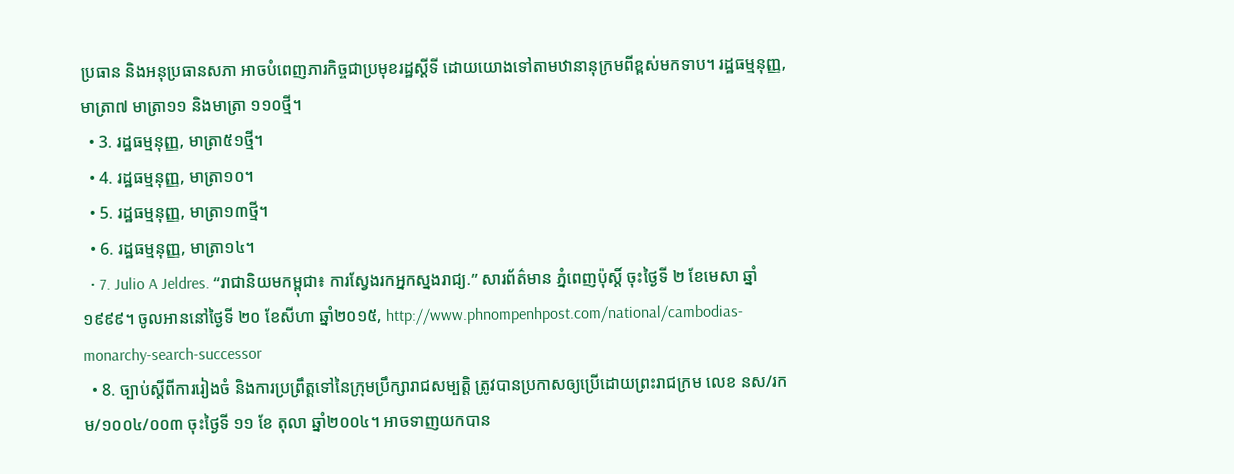ប្រធាន និងអនុប្រធានសភា អាចបំពេញភារកិច្ចជាប្រមុខរដ្ឋស្តីទី ដោយយោងទៅតាមឋានានុក្រមពីខ្ពស់មកទាប។ រដ្ឋធម្មនុញ្ញ, មាត្រា៧ មាត្រា១១ និងមាត្រា ១១០ថ្មី។
  • 3. រដ្ឋធម្មនុញ្ញ, មាត្រា៥១ថ្មី។
  • 4. រដ្ឋធម្មនុញ្ញ, មាត្រា១០។
  • 5. រដ្ឋធម្មនុញ្ញ, មាត្រា១៣ថ្មី។
  • 6. រដ្ឋធម្មនុញ្ញ, មាត្រា១៤។
  • 7. Julio A Jeldres. “រាជានិយមកម្ពុជា៖ ការស្វែងរកអ្នកស្នងរាជ្យ.” សារព័ត៌មាន ភ្នំពេញប៉ុស្តិ៍ ចុះថ្ងៃទី ២ ខែមេសា ឆ្នាំ១៩៩៩។ ចូលអាននៅថ្ងៃទី ២០ ខែសីហា ឆ្នាំ២០១៥, http://www.phnompenhpost.com/national/cambodias-monarchy-search-successor
  • 8. ច្បាប់ស្តីពីការរៀងចំ និងការប្រព្រឹត្តទៅនៃក្រុមប្រឹក្សារាជសម្បត្តិ ត្រូវបានប្រកាសឲ្យប្រើដោយព្រះរាជក្រម លេខ នស/រកម/១០០៤/០០៣ ចុះថ្ងៃទី ១១ ខែ តុលា ឆ្នាំ២០០៤។ អាចទាញយកបាន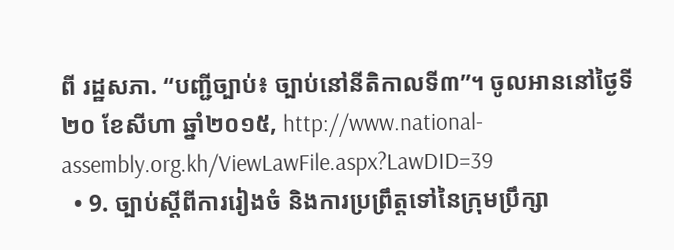ពី រដ្ឋសភា. “បញ្ជីច្បាប់៖ ច្បាប់នៅនីតិកាលទី៣”។ ចូលអាននៅថ្ងៃទី ២០ ខែសីហា ឆ្នាំ២០១៥, http://www.national-assembly.org.kh/ViewLawFile.aspx?LawDID=39
  • 9. ច្បាប់ស្តីពីការរៀងចំ និងការប្រព្រឹត្តទៅនៃក្រុមប្រឹក្សា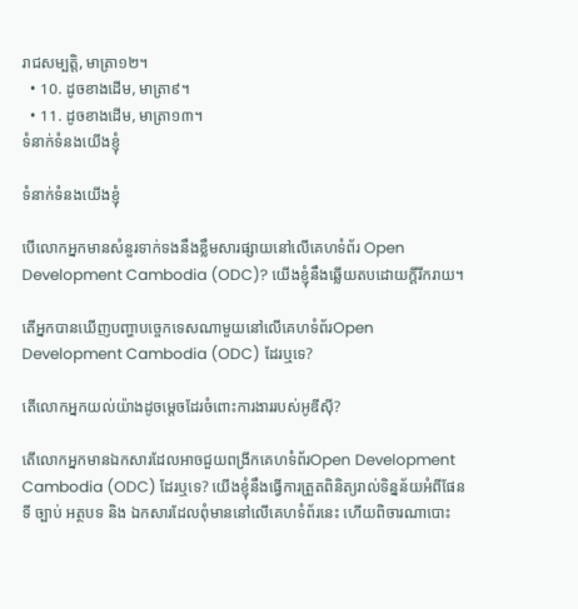រាជសម្បត្តិ, មាត្រា១២។
  • 10. ដូចខាងដើម, មាត្រា៩។
  • 11. ដូចខាងដើម, មាត្រា១៣។
ទំនាក់ទំនងយើងខ្ញុំ

ទំនាក់ទំនងយើងខ្ញុំ

បើលោកអ្នកមានសំនួរទាក់ទងនឹងខ្លឹមសារផ្សាយនៅលើគេហទំព័រ Open Development Cambodia (ODC)? យើងខ្ញុំនឹងឆ្លើយតបដោយក្តីរីករាយ។

តើអ្នកបានឃើញបញ្ហាបច្ចេកទេសណាមួយនៅលើគេហទំព័រOpen Development Cambodia (ODC) ដែរឬទេ?

តើលោកអ្នកយល់យ៉ាងដូចម្តេចដែរចំពោះការងាររបស់អូឌីស៊ី?

តើលោកអ្នកមានឯកសារដែលអាចជួយពង្រីកគេហទំព័រOpen Development Cambodia (ODC) ដែរឬទេ? យើងខ្ញុំនឹងធ្វើការត្រួតពិនិត្យរាល់ទិន្នន័យអំពីផែនទី ច្បាប់ អត្ថបទ និង ឯកសារដែលពុំមាននៅលើគេហទំព័រនេះ ហើយពិចារណាបោះ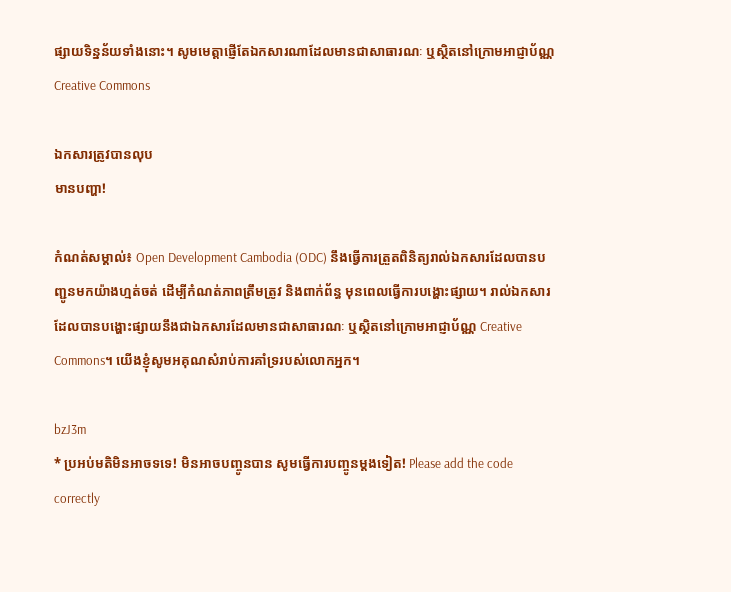ផ្សាយទិន្នន័យទាំងនោះ។ សូមមេត្តាផ្ញើតែឯកសារណាដែលមានជាសាធារណៈ ឬស្ថិតនៅក្រោមអាជ្ញាប័ណ្ណ Creative Commons

ឯកសារត្រូវបានលុប
មានបញ្ហា!

កំណត់សម្គាល់៖ Open Development Cambodia (ODC) នឹងធ្វើការត្រួតពិនិត្យរាល់ឯកសារដែលបានបញ្ជូនមកយ៉ាងហ្មត់ចត់ ដើម្បីកំណត់ភាពត្រឹមត្រូវ និងពាក់ព័ន្ធ មុនពេលធ្វើការបង្ហោះផ្សាយ។ រាល់ឯកសារដែលបានបង្ហោះផ្សាយនឹងជាឯកសារដែលមានជាសាធារណៈ ឬស្ថិតនៅក្រោមអាជ្ញាប័ណ្ណ Creative Commons។ យើងខ្ញុំសូមអគុណសំរាប់ការគាំទ្ររបស់លោកអ្នក។

bzJ3m
* ប្រអប់មតិមិនអាចទទេ! មិនអាចបញ្ចូនបាន សូមធ្វើការបញ្ចូនម្តងទៀត! Please add the code correctly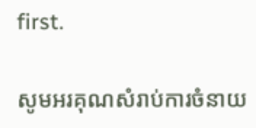first.

សូមអរគុណសំរាប់ការចំនាយ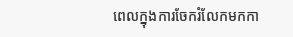ពេលក្នុងការចែករំលែកមកកា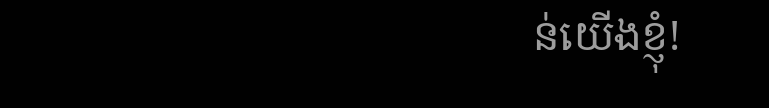ន់យើងខ្ញុំ!